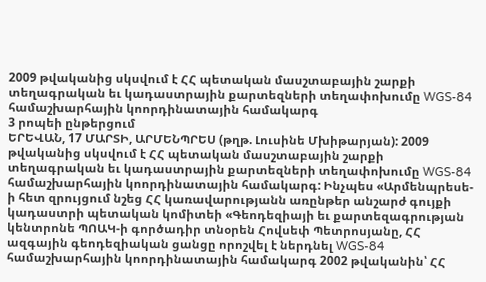2009 թվականից սկսվում է ՀՀ պետական մասշտաբային շարքի տեղագրական եւ կադաստրային քարտեզների տեղափոխումը WGS-84 համաշխարհային կոորդինատային համակարգ
3 րոպեի ընթերցում
ԵՐԵՎԱՆ, 17 ՄԱՐՏԻ, ԱՐՄԵՆՊՐԵՍ (թղթ. Լուսինե Մխիթարյան): 2009 թվականից սկսվում է ՀՀ պետական մասշտաբային շարքի տեղագրական եւ կադաստրային քարտեզների տեղափոխումը WGS-84 համաշխարհային կոորդինատային համակարգ: Ինչպես «Արմենպրեսե- ի հետ զրույցում նշեց ՀՀ կառավարությանն առընթեր անշարժ գույքի կադաստրի պետական կոմիտեի «Գեոդեզիայի եւ քարտեզագրության կենտրոնե ՊՈԱԿ-ի գործադիր տնօրեն Հովսեփ Պետրոսյանը, ՀՀ ազգային գեոդեզիական ցանցը որոշվել է ներդնել WGS-84 համաշխարհային կոորդինատային համակարգ 2002 թվականին՝ ՀՀ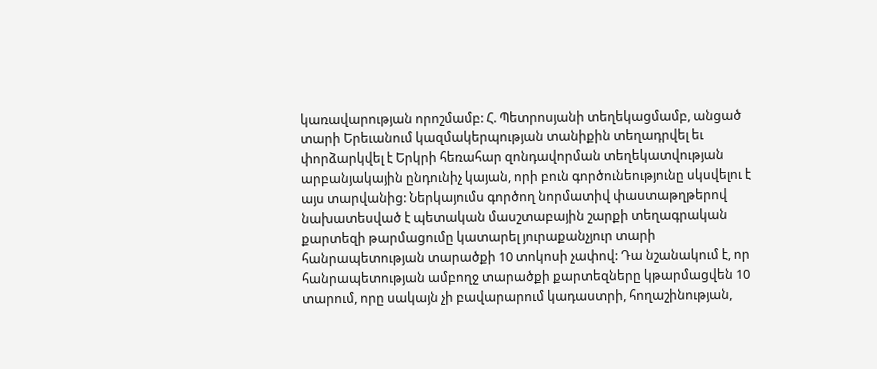կառավարության որոշմամբ: Հ. Պետրոսյանի տեղեկացմամբ, անցած տարի Երեւանում կազմակերպության տանիքին տեղադրվել եւ փորձարկվել է Երկրի հեռահար զոնդավորման տեղեկատվության արբանյակային ընդունիչ կայան, որի բուն գործունեությունը սկսվելու է այս տարվանից: Ներկայումս գործող նորմատիվ փաստաթղթերով նախատեսված է պետական մասշտաբային շարքի տեղագրական քարտեզի թարմացումը կատարել յուրաքանչյուր տարի հանրապետության տարածքի 10 տոկոսի չափով: Դա նշանակում է, որ հանրապետության ամբողջ տարածքի քարտեզները կթարմացվեն 10 տարում, որը սակայն չի բավարարում կադաստրի, հողաշինության,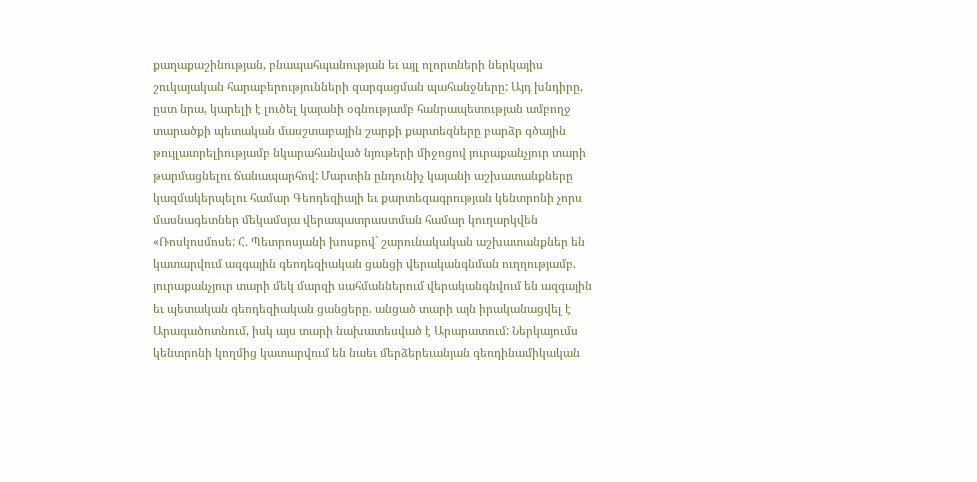քաղաքաշինության, բնապահպանության եւ այլ ոլորտների ներկայիս շուկայական հարաբերությունների զարգացման պահանջները: Այդ խնդիրը, ըստ նրա, կարելի է լուծել կայանի օգնությամբ հանրապետության ամբողջ տարածքի պետական մասշտաբային շարքի քարտեզները բարձր գծային թույլատրելիությամբ նկարահանված նյութերի միջոցով յուրաքանչյուր տարի թարմացնելու ճանապարհով: Մարտին ընդունիչ կայանի աշխատանքները կազմակերպելու համար Գեոդեզիայի եւ քարտեզագրության կենտրոնի չորս մասնագետներ մեկամսյա վերապատրաստման համար կուղարկվեն «Ռոսկոսմոսե: Հ. Պետրոսյանի խոսքով` շարունակական աշխատանքներ են կատարվում ազգային գեոդեզիական ցանցի վերականգնման ուղղությամբ. յուրաքանչյուր տարի մեկ մարզի սահմաններում վերականգնվում են ազգային եւ պետական գեոդեզիական ցանցերը. անցած տարի այն իրականացվել է Արագածոտնում, իսկ այս տարի նախատեսված է Արարատում: Ներկայումս կենտրոնի կողմից կատարվում են նաեւ մերձերեւանյան գեոդինամիկական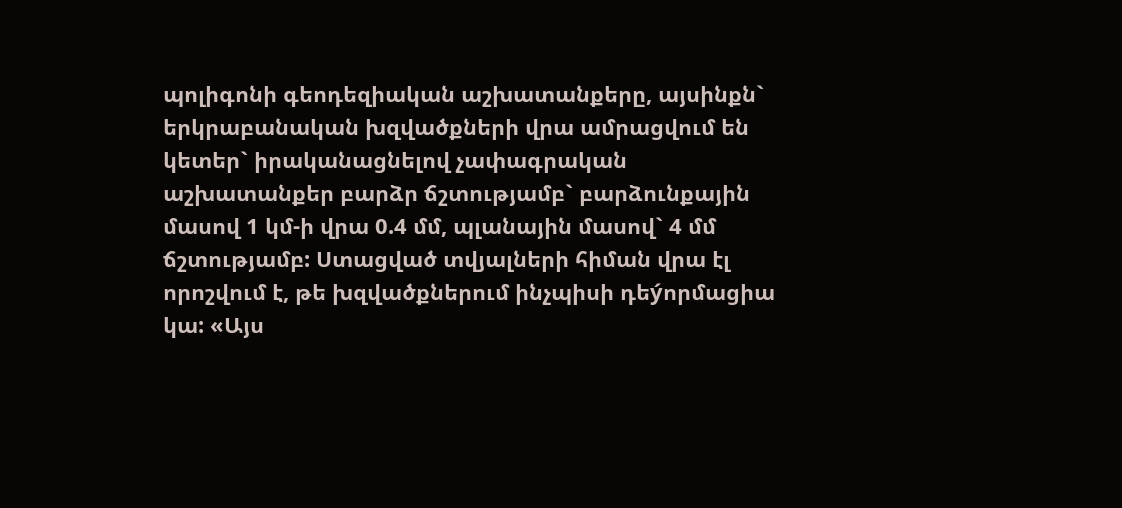պոլիգոնի գեոդեզիական աշխատանքերը, այսինքն` երկրաբանական խզվածքների վրա ամրացվում են կետեր` իրականացնելով չափագրական աշխատանքեր բարձր ճշտությամբ` բարձունքային մասով 1 կմ-ի վրա 0.4 մմ, պլանային մասով` 4 մմ ճշտությամբ: Ստացված տվյալների հիման վրա էլ որոշվում է, թե խզվածքներում ինչպիսի դեýորմացիա կա: «Այս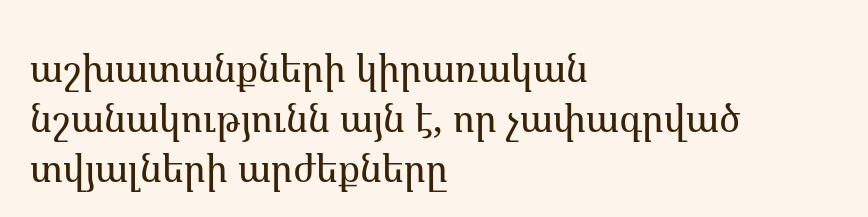աշխատանքների կիրառական նշանակությունն այն է, որ չափագրված տվյալների արժեքները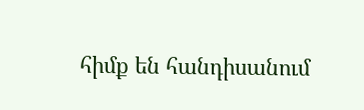հիմք են հանդիսանում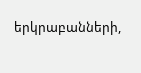երկրաբանների,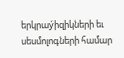երկրաýիզիկների եւ սեսմոլոգների համար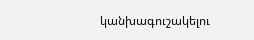կանխագուշակելու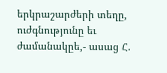երկրաշարժերի տեղը, ուժգնությունը եւ ժամանակըե,- ասաց Հ.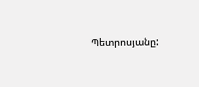Պետրոսյանը: